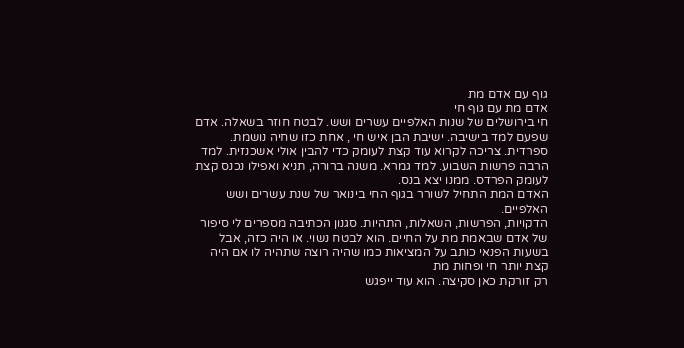גוף עם אדם מת
אדם מת עם גוף חי
חי בירושלים של שנות האלפיים עשרים ושש. לבטח חוזר בשאלה. אדם שפעם למד בישיבה. ישיבת הבן איש חי , אחת כזו שחיה נושמת. ספרדית. צריכה לקרוא עוד קצת לעומק כדי להבין אולי אשכנזית. למד הרבה פרשות השבוע. למד גמרא. משנה ברורה, תניא ואפילו נכנס קצת לעומק הפרדס. ממנו יצא בנס.
האדם המת התחיל לשורר בגוף החי בינואר של שנת עשרים ושש האלפיים.
הדקויות, הפרשות, השאלות, התהיות. סגנון הכתיבה מספרים לי סיפור של אדם שבאמת מת על החיים. הוא לבטח נשוי. או היה כזה, אבל בשעות הפנאי כותב על המציאות כמו שהיה רוצה שתהיה לו אם היה קצת יותר חי ופחות מת
רק זורקת כאן סקיצה. הוא עוד ייפגש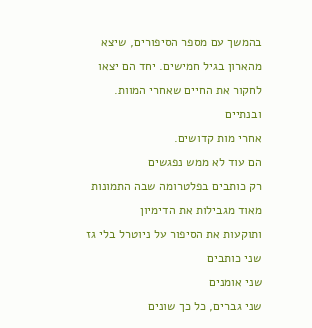בהמשך עם מספר הסיפורים, שיצא מהארון בגיל חמישים. יחד הם יצאו לחקור את החיים שאחרי המוות.
ובנתיים
אחרי מות קדושים.
הם עוד לא ממש נפגשים
רק כותבים בפלטרומה שבה התמונות מאוד מגבילות את הדימיון
ותוקעות את הסיפור על ניוטרל בלי גז
שני כותבים
שני אומנים
שני גברים, כל כך שונים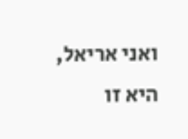ואני אריאל, היא זו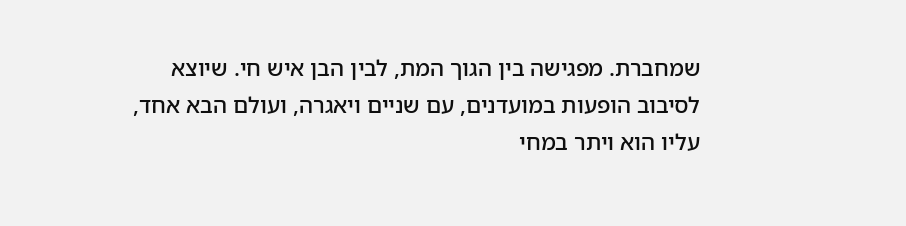שמחברת. מפגישה בין הגוך המת, לבין הבן איש חי. שיוצא לסיבוב הופעות במועדנים, עם שניים ויאגרה, ועולם הבא אחד,
עליו הוא ויתר במחי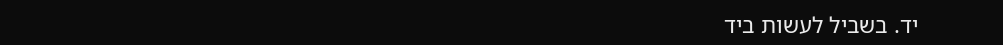יד. בשביל לעשות ביד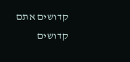קדושים אתם
קדושים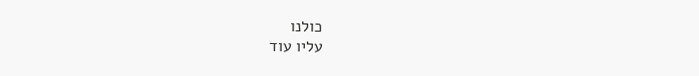כולנו
עליו עוד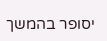יסופר בהמשך